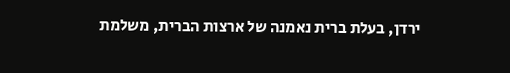ירדן, בעלת ברית נאמנה של ארצות הברית, משלמת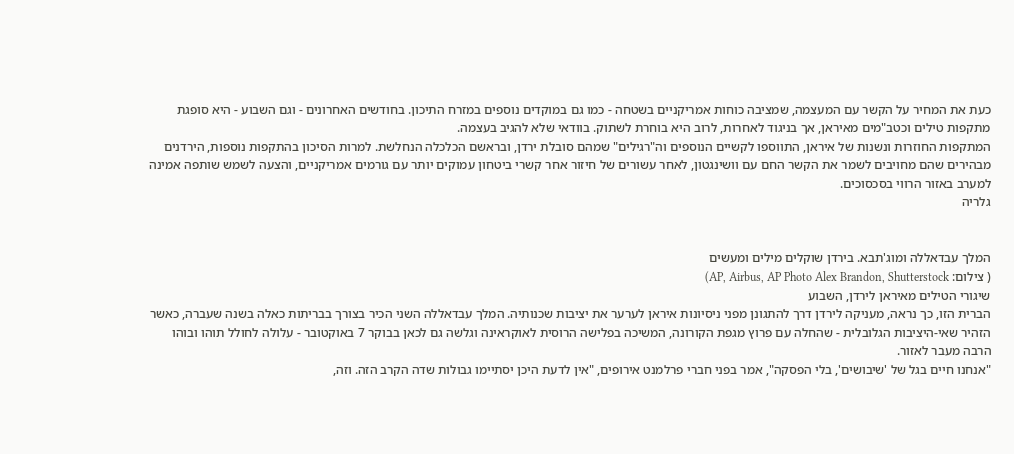כעת את המחיר על הקשר עם המעצמה, שמציבה כוחות אמריקניים בשטחה - כמו גם במוקדים נוספים במזרח התיכון. בחודשים האחרונים - וגם השבוע - היא סופגת מתקפות טילים וכטב"מים מאיראן, אך בניגוד לאחרות, לרוב היא בוחרת לשתוק. בוודאי שלא להגיב בעצמה.
המתקפות החוזרות ונשנות של איראן, התווספו לקשיים הנוספים וה"רגילים" שמהם סובלת ירדן, ובראשם הכלכלה הנחלשת. למרות הסיכון בהתקפות נוספות, הירדנים מבהירים שהם מחויבים לשמר את הקשר החם עם וושינגטון, לאחר עשורים של חיזור אחר קשרי ביטחון עמוקים יותר עם גורמים אמריקניים, והצעה לשמש שותפה אמינה למערב באזור הרווי בסכסוכים.
גלריה


המלך עבדאללה ומוג'תבא. בירדן שוקלים מילים ומעשים
( צילום: AP, Airbus, AP Photo Alex Brandon, Shutterstock)
שיגורי הטילים מאיראן לירדן, השבוע
הברית הזו, כך נראה, מעניקה לירדן דרך להתגונן מפני ניסיונות איראן לערער את יציבות שכנותיה. המלך עבדאללה השני הכיר בצורך בבריתות כאלה בשנה שעברה, כאשר הזהיר שאי-היציבות הגלובלית - שהחלה עם פרוץ מגפת הקורונה, המשיכה בפלישה הרוסית לאוקראינה וגלשה גם לכאן בבוקר 7 באוקטובר - עלולה לחולל תוהו ובוהו הרבה מעבר לאזור.
"אנחנו חיים בגל של 'שיבושים', בלי הפסקה", אמר בפני חברי פרלמנט אירופים, "אין לדעת היכן יסתיימו גבולות שדה הקרב הזה. וזה,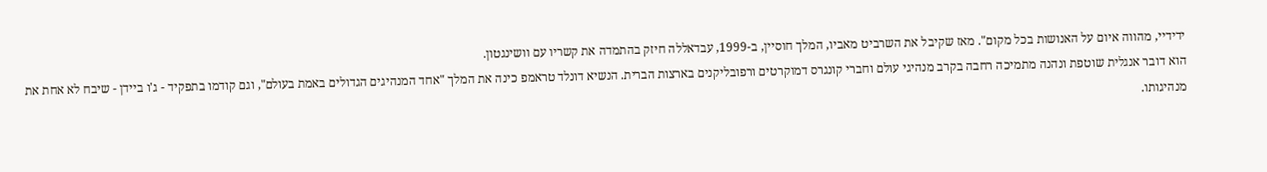ידידיי, מהווה איום על האנושות בכל מקום". מאז שקיבל את השרביט מאביו, המלך חוסיין, ב-1999, עבדאללה חיזק בהתמדה את קשריו עם וושינגטון.
הוא דובר אנגלית שוטפת ונהנה מתמיכה רחבה בקרב מנהיגי עולם וחברי קונגרס דמוקרטים ורפובליקנים בארצות הברית. הנשיא דונלד טראמפ כינה את המלך "אחד המנהיגים הגדולים באמת בעולם", וגם קודמו בתפקיד - ג'ו ביידן - שיבח לא אחת את מנהיגותו.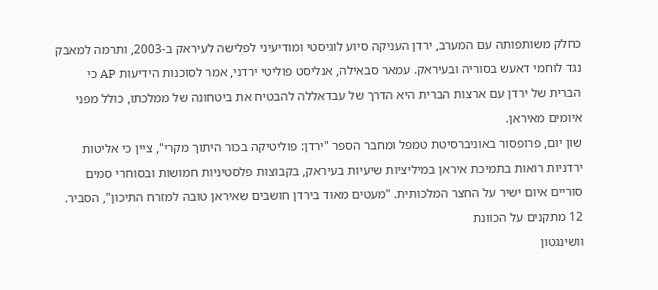כחלק משותפותה עם המערב, ירדן העניקה סיוע לוגיסטי ומודיעיני לפלישה לעיראק ב-2003, ותרמה למאבק נגד לוחמי דאעש בסוריה ובעיראק. עמאר סבאילה, אנליסט פוליטי ירדני, אמר לסוכנות הידיעות AP כי הברית של ירדן עם ארצות הברית היא הדרך של עבדאללה להבטיח את ביטחונה של ממלכתו, כולל מפני איומים מאיראן.
שון יום, פרופסור באוניברסיטת טמפל ומחבר הספר "ירדן: פוליטיקה בכור היתוך מקרי", ציין כי אליטות ירדניות רואות בתמיכת איראן במיליציות שיעיות בעיראק, בקבוצות פלסטיניות חמושות ובסוחרי סמים סוריים איום ישיר על החצר המלכותית. "מעטים מאוד בירדן חושבים שאיראן טובה למזרח התיכון", הסביר.
12 מתקנים על הכוונת
וושינגטון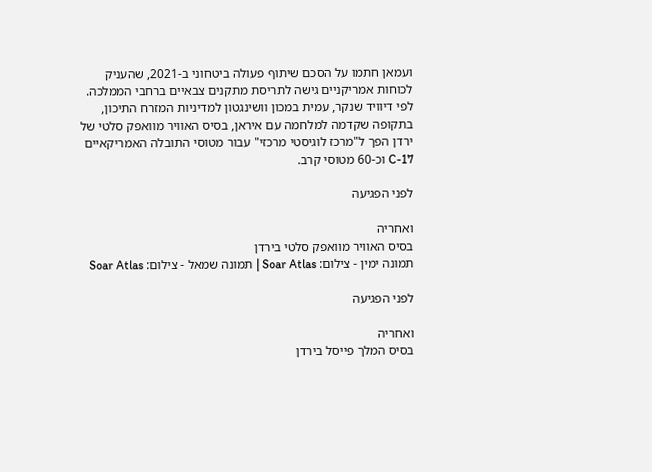ועמאן חתמו על הסכם שיתוף פעולה ביטחוני ב-2021, שהעניק לכוחות אמריקניים גישה לתריסת מתקנים צבאיים ברחבי הממלכה. לפי דיוויד שנקר, עמית במכון וושינגטון למדיניות המזרח התיכון, בתקופה שקדמה למלחמה עם איראן, בסיס האוויר מוואפק סלטי של ירדן הפך ל"מרכז לוגיסטי מרכזי" עבור מטוסי התובלה האמריקאיים C-17 וכ-60 מטוסי קרב.

לפני הפגיעה

ואחריה
בסיס האוויר מוואפק סלטי בירדן
תמונה ימין - צילום: Soar Atlas | תמונה שמאל - צילום: Soar Atlas

לפני הפגיעה

ואחריה
בסיס המלך פייסל בירדן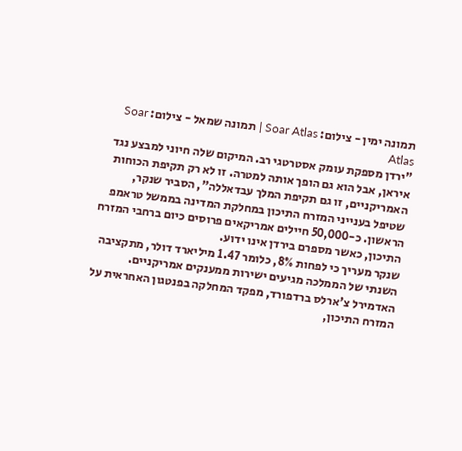תמונה ימין - צילום: Soar Atlas | תמונה שמאל - צילום: Soar Atlas
"ירדן מספקת עומק אסטרטגי רב. המיקום שלה חיוני למבצע נגד איראן, אבל הוא גם הופך אותה למטרה. זו לא רק תקיפת הכוחות האמריקניים, זו גם תקיפת המלך עבדאללה", הסביר שנקר, שטיפל בענייני המזרח התיכון במחלקת המדינה בממשל טראמפ הראשון. כ-50,000 חיילים אמריקאים פרוסים כיום ברחבי המזרח התיכון, כאשר מספרם בירדן אינו ידוע.
שנקר מעריך כי לפחות 8%, כלומר 1.47 מיליארד דולר, מתקציבה השנתי של הממלכה מגיעים ישירות ממענקים אמריקניים. האדמירל צ'ארלס ברדפורד, מפקד המחלקה בפנטגון האחראית על המזרח התיכון,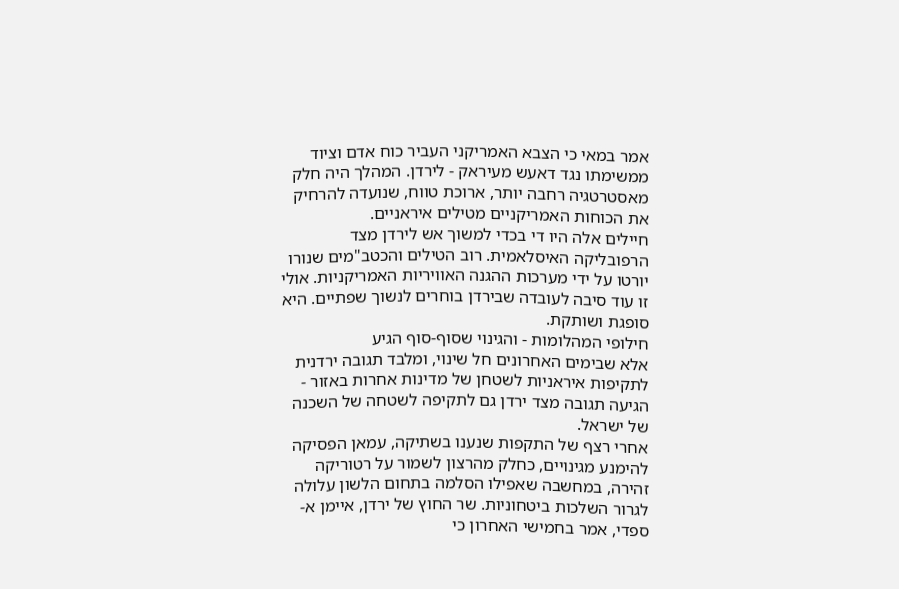אמר במאי כי הצבא האמריקני העביר כוח אדם וציוד ממשימתו נגד דאעש מעיראק - לירדן. המהלך היה חלק מאסטרטגיה רחבה יותר, ארוכת טווח, שנועדה להרחיק את הכוחות האמריקניים מטילים איראניים.
חיילים אלה היו די בכדי למשוך אש לירדן מצד הרפובליקה האיסלאמית. רוב הטילים והכטב"מים שנורו יורטו על ידי מערכות ההגנה האוויריות האמריקניות. אולי זו עוד סיבה לעובדה שבירדן בוחרים לנשוך שפתיים. היא סופגת ושותקת.
חילופי המהלומות - והגינוי שסוף-סוף הגיע
אלא שבימים האחרונים חל שינוי, ומלבד תגובה ירדנית לתקיפות איראניות לשטחן של מדינות אחרות באזור - הגיעה תגובה מצד ירדן גם לתקיפה לשטחה של השכנה של ישראל.
אחרי רצף של התקפות שנענו בשתיקה, עמאן הפסיקה להימנע מגינויים, כחלק מהרצון לשמור על רטוריקה זהירה, במחשבה שאפילו הסלמה בתחום הלשון עלולה לגרור השלכות ביטחוניות. שר החוץ של ירדן, איימן א-ספדי, אמר בחמישי האחרון כי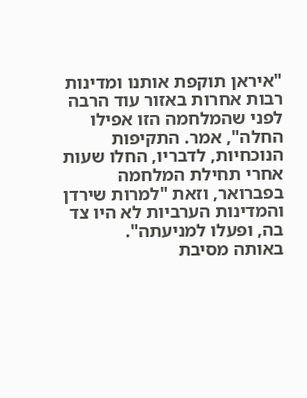"איראן תוקפת אותנו ומדינות רבות אחרות באזור עוד הרבה לפני שהמלחמה הזו אפילו החלה", אמר. התקיפות הנוכחיות, לדבריו, החלו שעות אחרי תחילת המלחמה בפברואר, וזאת "למרות שירדן והמדינות הערביות לא היו צד בה, ופעלו למניעתה".
באותה מסיבת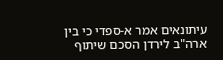עיתונאים אמר א-ספדי כי בין ארה"ב לירדן הסכם שיתוף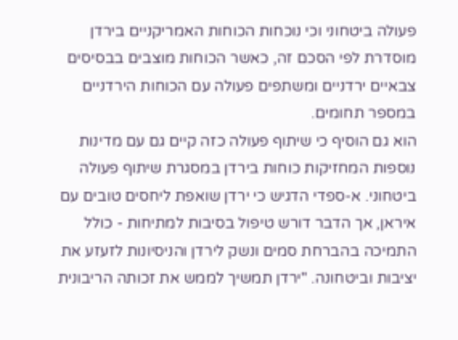פעולה ביטחוני וכי נוכחות הכוחות האמריקניים בירדן מוסדרת לפי הסכם זה, כאשר הכוחות מוצבים בבסיסים צבאיים ירדניים ומשתפים פעולה עם הכוחות הירדניים במספר תחומים.
הוא גם הוסיף כי שיתוף פעולה כזה קיים גם עם מדינות נוספות המחזיקות כוחות בירדן במסגרת שיתוף פעולה ביטחוני. א-ספדי הדגיש כי ירדן שואפת ליחסים טובים עם איראן, אך הדבר דורש טיפול בסיבות למתיחות - כולל התמיכה בהברחת סמים ונשק לירדן והניסיונות לזעזע את יציבות וביטחונה. "ירדן תמשיך לממש את זכותה הריבונית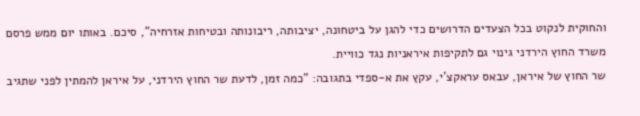והחוקית לנקוט בכל הצעדים הדרושים כדי להגן על ביטחונה, יציבותה, ריבונותה ובטיחות אזרחיה", סיכם. באותו יום ממש פרסם משרד החוץ הירדני גינוי גם לתקיפות איראניות נגד כוויית.
שר החוץ של איראן, עבאס עראקצ'י, עקץ את א-ספדי בתגובה: "כמה זמן, לדעת שר החוץ הירדני, על איראן להמתין לפני שתגיב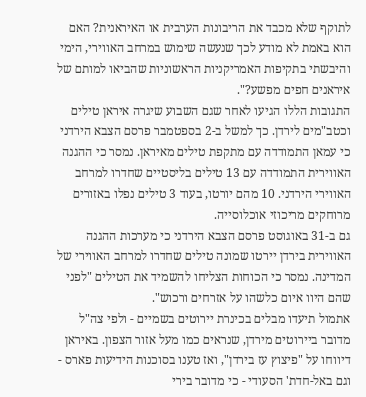לתוקף שלא מכבד את הריבונות הערבית או האיראנית? האם הוא באמת לא מודע לכך שנעשה שימוש במרחב האווירי, הימי והיבשתי בתקיפות האמריקניות הראשוניות שהביאו למותם של איראנים חפים מפשע?".
התגובות הללו הגיעו לאחר שגם השבוע שיגרה איראן טילים וכטב"מים לירדן. כך למשל ב-2 בספטמבר פרסם הצבא הירדני כי עמאן התמודדה עם מתקפת טילים מאיראן. נמסר כי ההגנה האווירית התמודדה עם 13 טילים בליסטיים שחדרו למרחב האווירי הירדני. 10 מהם יורטו, בעוד 3 טילים נפלו באזורים מרוחקים מריכוזי אוכלוסייה.
גם ב-31 באוגוסט פרסם הצבא הירדני כי מערכות ההגנה האווירית בירדן יירטו שמונה טילים שחדרו למרחב האווירי של המדינה. נמסר כי הכוחות הצליחו להשמיד את הטילים "לפני שהם היוו איום כלשהו על אזרחים ורכוש".
אתמול תיעדו מבלים בכינרת יירוטים בשמיים - ולפי צה"ל מדובר ביירוטים מירדן, שנראים כמו מעל אזור הצפון. באיראן דיווחו על "פיצוץ עז בירדן", ואז טענו בסוכנות הידיעות פארס - וגם באל-חדת' הסעודי - כי מדובר בירי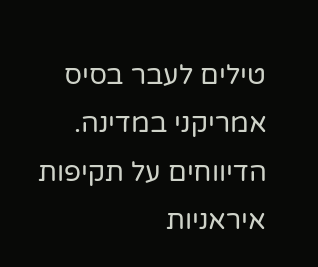טילים לעבר בסיס אמריקני במדינה. הדיווחים על תקיפות איראניות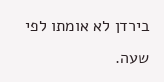בירדן לא אומתו לפי שעה.